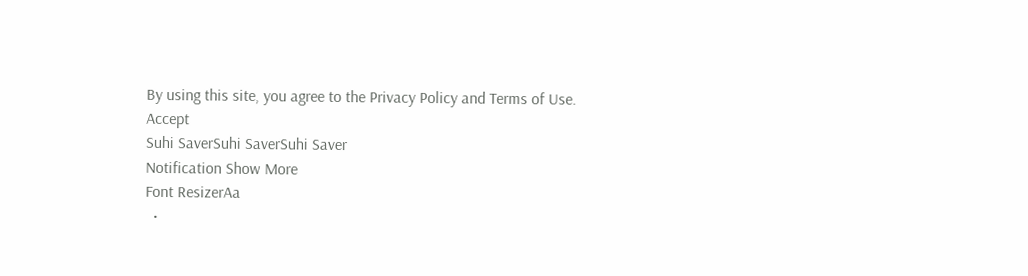By using this site, you agree to the Privacy Policy and Terms of Use.
Accept
Suhi SaverSuhi SaverSuhi Saver
Notification Show More
Font ResizerAa
  •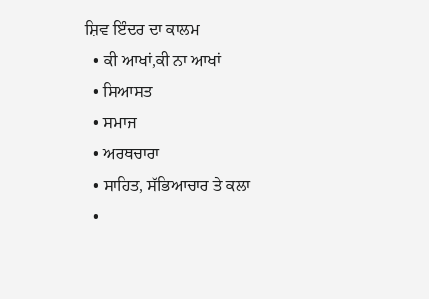ਸ਼ਿਵ ਇੰਦਰ ਦਾ ਕਾਲਮ
  • ਕੀ ਆਖਾਂ,ਕੀ ਨਾ ਆਖਾਂ
  • ਸਿਆਸਤ
  • ਸਮਾਜ
  • ਅਰਥਚਾਰਾ
  • ਸਾਹਿਤ, ਸੱਭਿਆਚਾਰ ਤੇ ਕਲਾ
  •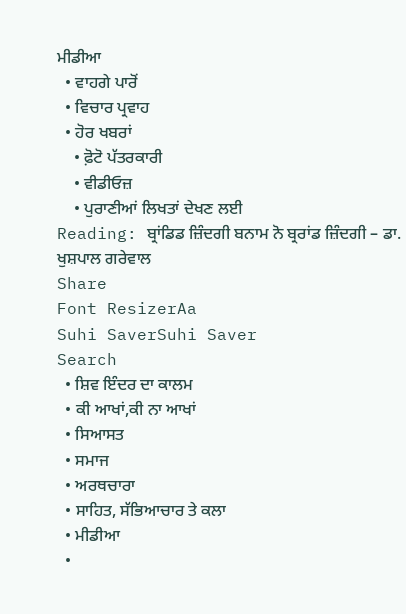ਮੀਡੀਆ
  • ਵਾਹਗੇ ਪਾਰੋਂ
  • ਵਿਚਾਰ ਪ੍ਰਵਾਹ
  • ਹੋਰ ਖਬਰਾਂ
    • ਫ਼ੋਟੋ ਪੱਤਰਕਾਰੀ
    • ਵੀਡੀਓਜ਼
    • ਪੁਰਾਣੀਆਂ ਲਿਖਤਾਂ ਦੇਖਣ ਲਈ
Reading: ਬ੍ਰਾਂਡਿਡ ਜ਼ਿੰਦਗੀ ਬਨਾਮ ਨੋ ਬ੍ਰਰਾਂਡ ਜ਼ਿੰਦਗੀ – ਡਾ. ਖੁਸ਼ਪਾਲ ਗਰੇਵਾਲ
Share
Font ResizerAa
Suhi SaverSuhi Saver
Search
  • ਸ਼ਿਵ ਇੰਦਰ ਦਾ ਕਾਲਮ
  • ਕੀ ਆਖਾਂ,ਕੀ ਨਾ ਆਖਾਂ
  • ਸਿਆਸਤ
  • ਸਮਾਜ
  • ਅਰਥਚਾਰਾ
  • ਸਾਹਿਤ, ਸੱਭਿਆਚਾਰ ਤੇ ਕਲਾ
  • ਮੀਡੀਆ
  •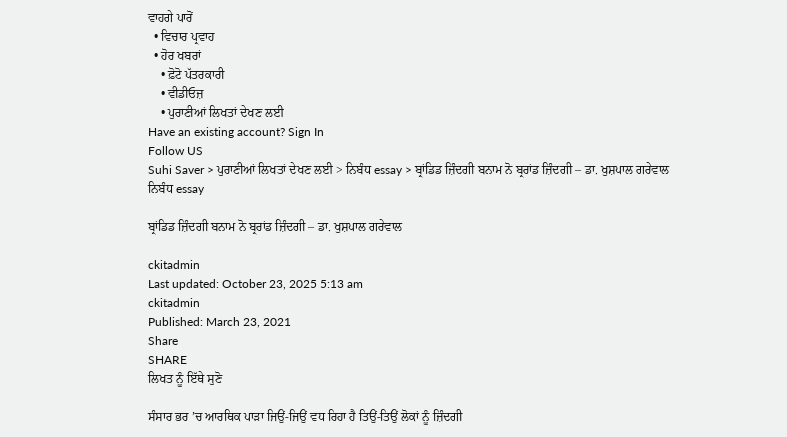ਵਾਹਗੇ ਪਾਰੋਂ
  • ਵਿਚਾਰ ਪ੍ਰਵਾਹ
  • ਹੋਰ ਖਬਰਾਂ
    • ਫ਼ੋਟੋ ਪੱਤਰਕਾਰੀ
    • ਵੀਡੀਓਜ਼
    • ਪੁਰਾਣੀਆਂ ਲਿਖਤਾਂ ਦੇਖਣ ਲਈ
Have an existing account? Sign In
Follow US
Suhi Saver > ਪੁਰਾਣੀਆਂ ਲਿਖਤਾਂ ਦੇਖਣ ਲਈ > ਨਿਬੰਧ essay > ਬ੍ਰਾਂਡਿਡ ਜ਼ਿੰਦਗੀ ਬਨਾਮ ਨੋ ਬ੍ਰਰਾਂਡ ਜ਼ਿੰਦਗੀ – ਡਾ. ਖੁਸ਼ਪਾਲ ਗਰੇਵਾਲ
ਨਿਬੰਧ essay

ਬ੍ਰਾਂਡਿਡ ਜ਼ਿੰਦਗੀ ਬਨਾਮ ਨੋ ਬ੍ਰਰਾਂਡ ਜ਼ਿੰਦਗੀ – ਡਾ. ਖੁਸ਼ਪਾਲ ਗਰੇਵਾਲ

ckitadmin
Last updated: October 23, 2025 5:13 am
ckitadmin
Published: March 23, 2021
Share
SHARE
ਲਿਖਤ ਨੂੰ ਇੱਥੇ ਸੁਣੋ

ਸੰਸਾਰ ਭਰ ’ਚ ਆਰਥਿਕ ਪਾੜਾ ਜਿਉਂ-ਜਿਉਂ ਵਧ ਰਿਹਾ ਹੈ ਤਿਉਂ-ਤਿਉਂ ਲੋਕਾਂ ਨੂੰ ਜ਼ਿੰਦਗੀ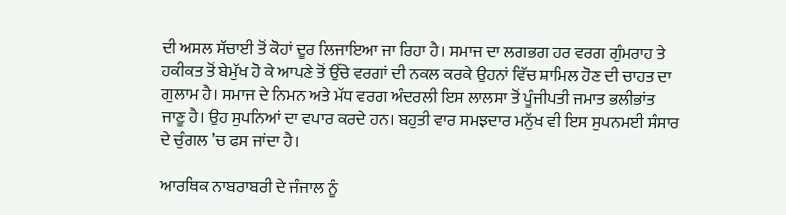ਦੀ ਅਸਲ ਸੱਚਾਈ ਤੋਂ ਕੋਹਾਂ ਦੂਰ ਲਿਜਾਇਆ ਜਾ ਰਿਹਾ ਹੈ। ਸਮਾਜ ਦਾ ਲਗਭਗ ਹਰ ਵਰਗ ਗੁੰਮਰਾਹ ਤੇ ਹਕੀਕਤ ਤੋਂ ਬੇਮੁੱਖ ਹੋ ਕੇ ਆਪਣੇ ਤੋਂ ਉੱਚੇ ਵਰਗਾਂ ਦੀ ਨਕਲ ਕਰਕੇ ਉਹਨਾਂ ਵਿੱਚ ਸ਼ਾਮਿਲ ਹੋਣ ਦੀ ਚਾਹਤ ਦਾ ਗੁਲਾਮ ਹੈ। ਸਮਾਜ ਦੇ ਨਿਮਨ ਅਤੇ ਮੱਧ ਵਰਗ ਅੰਦਰਲੀ ਇਸ ਲਾਲਸਾ ਤੋਂ ਪੂੰਜੀਪਤੀ ਜਮਾਤ ਭਲੀਭਾਂਤ ਜਾਣੂ ਹੈ। ਉਹ ਸੁਪਨਿਆਂ ਦਾ ਵਪਾਰ ਕਰਦੇ ਹਨ। ਬਹੁਤੀ ਵਾਰ ਸਮਝਦਾਰ ਮਨੁੱਖ ਵੀ ਇਸ ਸੁਪਨਮਈ ਸੰਸਾਰ ਦੇ ਚੁੰਗਲ ’ਚ ਫਸ ਜਾਂਦਾ ਹੈ।

ਆਰਥਿਕ ਨਾਬਰਾਬਰੀ ਦੇ ਜੰਜਾਲ ਨੂੰ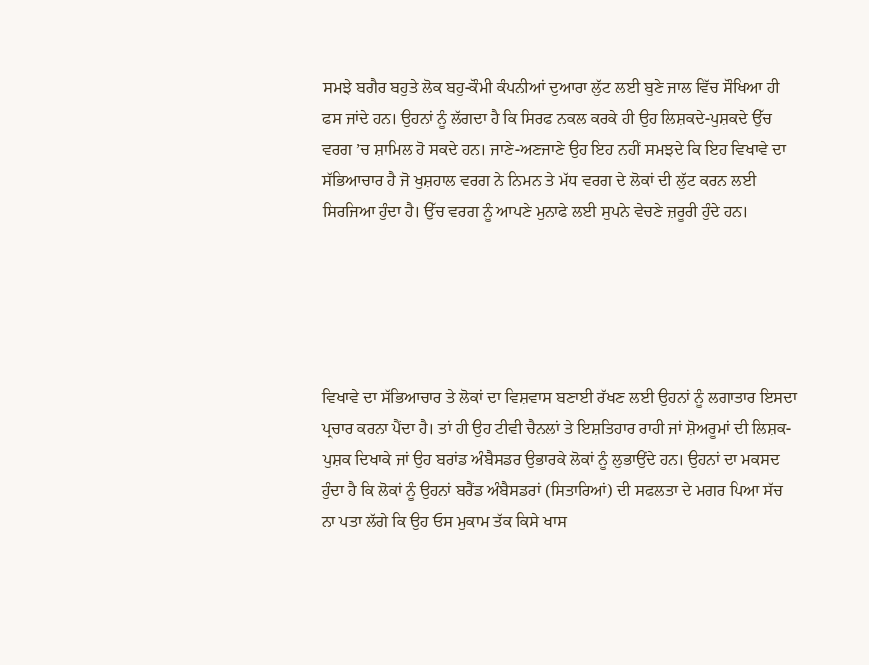ਸਮਝੇ ਬਗੈਰ ਬਹੁਤੇ ਲੋਕ ਬਹੁ-ਕੌਮੀ ਕੰਪਨੀਆਂ ਦੁਆਰਾ ਲੁੱਟ ਲਈ ਬੁਣੇ ਜਾਲ ਵਿੱਚ ਸੌਖਿਆ ਹੀ ਫਸ ਜਾਂਦੇ ਹਨ। ਉਹਨਾਂ ਨੂੰ ਲੱਗਦਾ ਹੈ ਕਿ ਸਿਰਫ ਨਕਲ ਕਰਕੇ ਹੀ ਉਹ ਲਿਸ਼ਕਦੇ-ਪੁਸ਼ਕਦੇ ਉੱਚ ਵਰਗ ’ਚ ਸ਼ਾਮਿਲ ਹੋ ਸਕਦੇ ਹਨ। ਜਾਣੇ-ਅਣਜਾਣੇ ਉਹ ਇਹ ਨਹੀਂ ਸਮਝਦੇ ਕਿ ਇਹ ਵਿਖਾਵੇ ਦਾ ਸੱਭਿਆਚਾਰ ਹੈ ਜੋ ਖੁਸ਼ਹਾਲ ਵਰਗ ਨੇ ਨਿਮਨ ਤੇ ਮੱਧ ਵਰਗ ਦੇ ਲੋਕਾਂ ਦੀ ਲੁੱਟ ਕਰਨ ਲਈ ਸਿਰਜਿਆ ਹੁੰਦਾ ਹੈ। ਉੱਚ ਵਰਗ ਨੂੰ ਆਪਣੇ ਮੁਨਾਫੇ ਲਈ ਸੁਪਨੇ ਵੇਚਣੇ ਜ਼ਰੂਰੀ ਹੁੰਦੇ ਹਨ।





ਵਿਖਾਵੇ ਦਾ ਸੱਭਿਆਚਾਰ ਤੇ ਲੋਕਾਂ ਦਾ ਵਿਸ਼ਵਾਸ ਬਣਾਈ ਰੱਖਣ ਲਈ ਉਹਨਾਂ ਨੂੰ ਲਗਾਤਾਰ ਇਸਦਾ ਪ੍ਰਚਾਰ ਕਰਨਾ ਪੈਂਦਾ ਹੈ। ਤਾਂ ਹੀ ਉਹ ਟੀਵੀ ਚੈਨਲਾਂ ਤੇ ਇਸ਼ਤਿਹਾਰ ਰਾਹੀ ਜਾਂ ਸ਼ੋਅਰੂਮਾਂ ਦੀ ਲਿਸ਼ਕ-ਪੁਸ਼ਕ ਦਿਖਾਕੇ ਜਾਂ ਉਹ ਬਰਾਂਡ ਅੰਬੈਸਡਰ ਉਭਾਰਕੇ ਲੋਕਾਂ ਨੂੰ ਲੁਭਾਉਂਦੇ ਹਨ। ਉਹਨਾਂ ਦਾ ਮਕਸਦ ਹੁੰਦਾ ਹੈ ਕਿ ਲੋਕਾਂ ਨੂੰ ਉਹਨਾਂ ਬਰੈਂਡ ਅੰਬੈਸਡਰਾਂ (ਸਿਤਾਰਿਆਂ) ਦੀ ਸਫਲਤਾ ਦੇ ਮਗਰ ਪਿਆ ਸੱਚ ਨਾ ਪਤਾ ਲੱਗੇ ਕਿ ਉਹ ਓਸ ਮੁਕਾਮ ਤੱਕ ਕਿਸੇ ਖਾਸ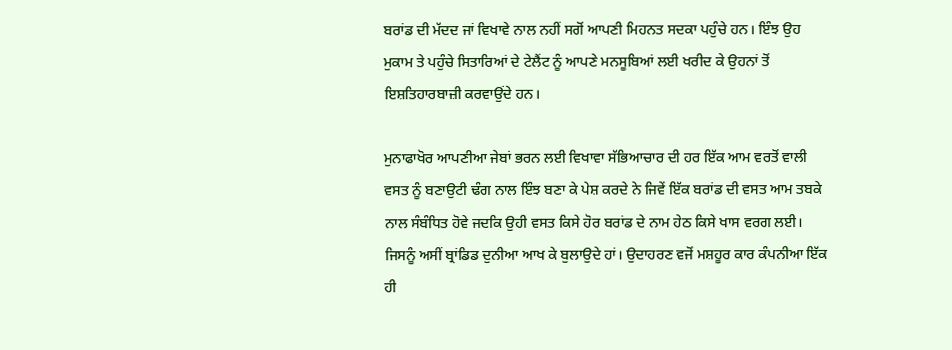ਬਰਾਂਡ ਦੀ ਮੱਦਦ ਜਾਂ ਵਿਖਾਵੇ ਨਾਲ ਨਹੀਂ ਸਗੋਂ ਆਪਣੀ ਮਿਹਨਤ ਸਦਕਾ ਪਹੁੰਚੇ ਹਨ। ਇੰਝ ਉਹ ਮੁਕਾਮ ਤੇ ਪਹੁੰਚੇ ਸਿਤਾਰਿਆਂ ਦੇ ਟੇਲੈਂਟ ਨੂੰ ਆਪਣੇ ਮਨਸੂਬਿਆਂ ਲਈ ਖਰੀਦ ਕੇ ਉਹਨਾਂ ਤੋਂ ਇਸ਼ਤਿਹਾਰਬਾਜ਼ੀ ਕਰਵਾਉਂਦੇ ਹਨ।

ਮੁਨਾਫਾਖੋਰ ਆਪਣੀਆ ਜੇਬਾਂ ਭਰਨ ਲਈ ਵਿਖਾਵਾ ਸੱਭਿਆਚਾਰ ਦੀ ਹਰ ਇੱਕ ਆਮ ਵਰਤੋਂ ਵਾਲੀ ਵਸਤ ਨੂੰ ਬਣਾਉਟੀ ਢੰਗ ਨਾਲ ਇੰਝ ਬਣਾ ਕੇ ਪੇਸ਼ ਕਰਦੇ ਨੇ ਜਿਵੇਂ ਇੱਕ ਬਰਾਂਡ ਦੀ ਵਸਤ ਆਮ ਤਬਕੇ ਨਾਲ ਸੰਬੰਧਿਤ ਹੋਵੇ ਜਦਕਿ ਉਹੀ ਵਸਤ ਕਿਸੇ ਹੋਰ ਬਰਾਂਡ ਦੇ ਨਾਮ ਹੇਠ ਕਿਸੇ ਖਾਸ ਵਰਗ ਲਈ। ਜਿਸਨੂੰ ਅਸੀਂ ਬ੍ਰਾਂਡਿਡ ਦੁਨੀਆ ਆਖ ਕੇ ਬੁਲਾਉਦੇ ਹਾਂ। ਉਦਾਹਰਣ ਵਜੋਂ ਮਸ਼ਹੂਰ ਕਾਰ ਕੰਪਨੀਆ ਇੱਕ ਹੀ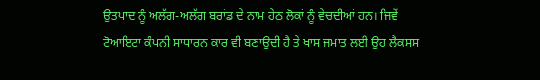ਉਤਪਾਦ ਨੂੰ ਅਲੱਗ-ਅਲੱਗ ਬਰਾਂਡ ਦੇ ਨਾਮ ਹੇਠ ਲੋਕਾਂ ਨੂੰ ਵੇਚਦੀਆਂ ਹਨ। ਜਿਵੇਂ ਟੋਆਇਟਾ ਕੰਪਨੀ ਸਾਧਾਰਨ ਕਾਰ ਵੀ ਬਣਾਉਦੀ ਹੈ ਤੇ ਖਾਸ ਜਮਾਤ ਲਈ ਉਹ ਲੈਕਸਸ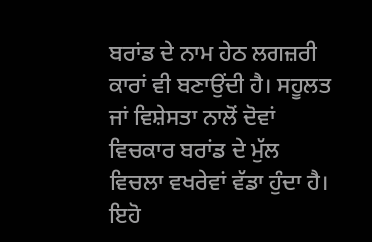ਬਰਾਂਡ ਦੇ ਨਾਮ ਹੇਠ ਲਗਜ਼ਰੀ ਕਾਰਾਂ ਵੀ ਬਣਾਉਂਦੀ ਹੈ। ਸਹੂਲਤ ਜਾਂ ਵਿਸ਼ੇਸਤਾ ਨਾਲੋਂ ਦੋਵਾਂ ਵਿਚਕਾਰ ਬਰਾਂਡ ਦੇ ਮੁੱਲ ਵਿਚਲਾ ਵਖਰੇਵਾਂ ਵੱਡਾ ਹੁੰਦਾ ਹੈ। ਇਹੋ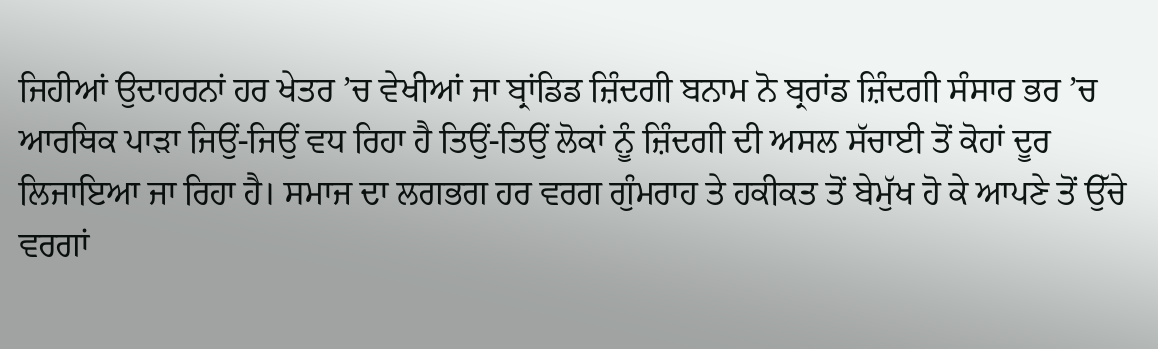ਜਿਹੀਆਂ ਉਦਾਹਰਨਾਂ ਹਰ ਖੇਤਰ ’ਚ ਵੇਖੀਆਂ ਜਾ ਬ੍ਰਾਂਡਿਡ ਜ਼ਿੰਦਗੀ ਬਨਾਮ ਨੋ ਬ੍ਰਰਾਂਡ ਜ਼ਿੰਦਗੀ ਸੰਸਾਰ ਭਰ ’ਚ ਆਰਥਿਕ ਪਾੜਾ ਜਿਉਂ-ਜਿਉਂ ਵਧ ਰਿਹਾ ਹੈ ਤਿਉਂ-ਤਿਉਂ ਲੋਕਾਂ ਨੂੰ ਜ਼ਿੰਦਗੀ ਦੀ ਅਸਲ ਸੱਚਾਈ ਤੋਂ ਕੋਹਾਂ ਦੂਰ ਲਿਜਾਇਆ ਜਾ ਰਿਹਾ ਹੈ। ਸਮਾਜ ਦਾ ਲਗਭਗ ਹਰ ਵਰਗ ਗੁੰਮਰਾਹ ਤੇ ਹਕੀਕਤ ਤੋਂ ਬੇਮੁੱਖ ਹੋ ਕੇ ਆਪਣੇ ਤੋਂ ਉੱਚੇ ਵਰਗਾਂ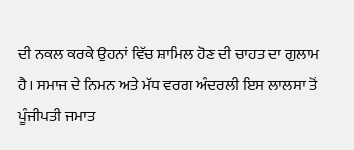ਦੀ ਨਕਲ ਕਰਕੇ ਉਹਨਾਂ ਵਿੱਚ ਸ਼ਾਮਿਲ ਹੋਣ ਦੀ ਚਾਹਤ ਦਾ ਗੁਲਾਮ ਹੈ। ਸਮਾਜ ਦੇ ਨਿਮਨ ਅਤੇ ਮੱਧ ਵਰਗ ਅੰਦਰਲੀ ਇਸ ਲਾਲਸਾ ਤੋਂ ਪੂੰਜੀਪਤੀ ਜਮਾਤ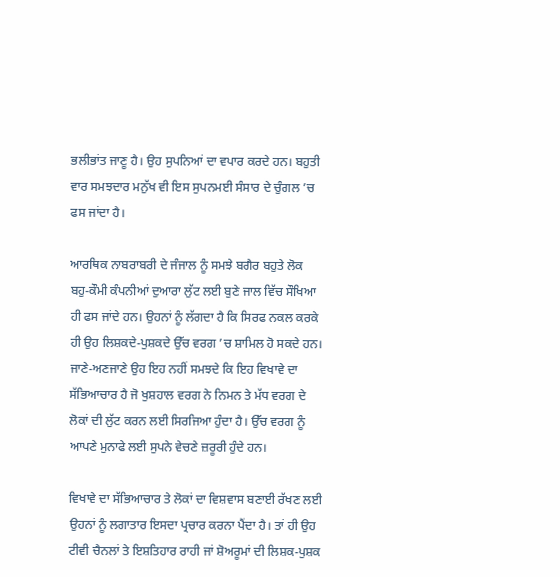ਭਲੀਭਾਂਤ ਜਾਣੂ ਹੈ। ਉਹ ਸੁਪਨਿਆਂ ਦਾ ਵਪਾਰ ਕਰਦੇ ਹਨ। ਬਹੁਤੀ ਵਾਰ ਸਮਝਦਾਰ ਮਨੁੱਖ ਵੀ ਇਸ ਸੁਪਨਮਈ ਸੰਸਾਰ ਦੇ ਚੁੰਗਲ ’ਚ ਫਸ ਜਾਂਦਾ ਹੈ।

ਆਰਥਿਕ ਨਾਬਰਾਬਰੀ ਦੇ ਜੰਜਾਲ ਨੂੰ ਸਮਝੇ ਬਗੈਰ ਬਹੁਤੇ ਲੋਕ ਬਹੁ-ਕੌਮੀ ਕੰਪਨੀਆਂ ਦੁਆਰਾ ਲੁੱਟ ਲਈ ਬੁਣੇ ਜਾਲ ਵਿੱਚ ਸੌਖਿਆ ਹੀ ਫਸ ਜਾਂਦੇ ਹਨ। ਉਹਨਾਂ ਨੂੰ ਲੱਗਦਾ ਹੈ ਕਿ ਸਿਰਫ ਨਕਲ ਕਰਕੇ ਹੀ ਉਹ ਲਿਸ਼ਕਦੇ-ਪੁਸ਼ਕਦੇ ਉੱਚ ਵਰਗ ’ਚ ਸ਼ਾਮਿਲ ਹੋ ਸਕਦੇ ਹਨ। ਜਾਣੇ-ਅਣਜਾਣੇ ਉਹ ਇਹ ਨਹੀਂ ਸਮਝਦੇ ਕਿ ਇਹ ਵਿਖਾਵੇ ਦਾ ਸੱਭਿਆਚਾਰ ਹੈ ਜੋ ਖੁਸ਼ਹਾਲ ਵਰਗ ਨੇ ਨਿਮਨ ਤੇ ਮੱਧ ਵਰਗ ਦੇ ਲੋਕਾਂ ਦੀ ਲੁੱਟ ਕਰਨ ਲਈ ਸਿਰਜਿਆ ਹੁੰਦਾ ਹੈ। ਉੱਚ ਵਰਗ ਨੂੰ ਆਪਣੇ ਮੁਨਾਫੇ ਲਈ ਸੁਪਨੇ ਵੇਚਣੇ ਜ਼ਰੂਰੀ ਹੁੰਦੇ ਹਨ।

ਵਿਖਾਵੇ ਦਾ ਸੱਭਿਆਚਾਰ ਤੇ ਲੋਕਾਂ ਦਾ ਵਿਸ਼ਵਾਸ ਬਣਾਈ ਰੱਖਣ ਲਈ ਉਹਨਾਂ ਨੂੰ ਲਗਾਤਾਰ ਇਸਦਾ ਪ੍ਰਚਾਰ ਕਰਨਾ ਪੈਂਦਾ ਹੈ। ਤਾਂ ਹੀ ਉਹ ਟੀਵੀ ਚੈਨਲਾਂ ਤੇ ਇਸ਼ਤਿਹਾਰ ਰਾਹੀ ਜਾਂ ਸ਼ੋਅਰੂਮਾਂ ਦੀ ਲਿਸ਼ਕ-ਪੁਸ਼ਕ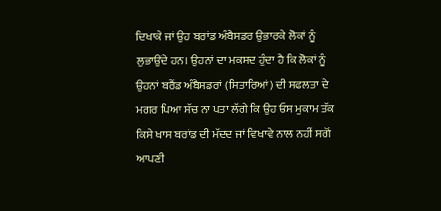ਦਿਖਾਕੇ ਜਾਂ ਉਹ ਬਰਾਂਡ ਅੰਬੈਸਡਰ ਉਭਾਰਕੇ ਲੋਕਾਂ ਨੂੰ ਲੁਭਾਉਂਦੇ ਹਨ। ਉਹਨਾਂ ਦਾ ਮਕਸਦ ਹੁੰਦਾ ਹੈ ਕਿ ਲੋਕਾਂ ਨੂੰ ਉਹਨਾਂ ਬਰੈਂਡ ਅੰਬੈਸਡਰਾਂ (ਸਿਤਾਰਿਆਂ) ਦੀ ਸਫਲਤਾ ਦੇ ਮਗਰ ਪਿਆ ਸੱਚ ਨਾ ਪਤਾ ਲੱਗੇ ਕਿ ਉਹ ਓਸ ਮੁਕਾਮ ਤੱਕ ਕਿਸੇ ਖਾਸ ਬਰਾਂਡ ਦੀ ਮੱਦਦ ਜਾਂ ਵਿਖਾਵੇ ਨਾਲ ਨਹੀਂ ਸਗੋਂ ਆਪਣੀ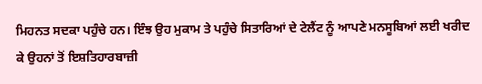ਮਿਹਨਤ ਸਦਕਾ ਪਹੁੰਚੇ ਹਨ। ਇੰਝ ਉਹ ਮੁਕਾਮ ਤੇ ਪਹੁੰਚੇ ਸਿਤਾਰਿਆਂ ਦੇ ਟੇਲੈਂਟ ਨੂੰ ਆਪਣੇ ਮਨਸੂਬਿਆਂ ਲਈ ਖਰੀਦ ਕੇ ਉਹਨਾਂ ਤੋਂ ਇਸ਼ਤਿਹਾਰਬਾਜ਼ੀ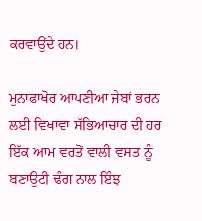ਕਰਵਾਉਂਦੇ ਹਨ।

ਮੁਨਾਫਾਖੋਰ ਆਪਣੀਆ ਜੇਬਾਂ ਭਰਨ ਲਈ ਵਿਖਾਵਾ ਸੱਭਿਆਚਾਰ ਦੀ ਹਰ ਇੱਕ ਆਮ ਵਰਤੋਂ ਵਾਲੀ ਵਸਤ ਨੂੰ ਬਣਾਉਟੀ ਢੰਗ ਨਾਲ ਇੰਝ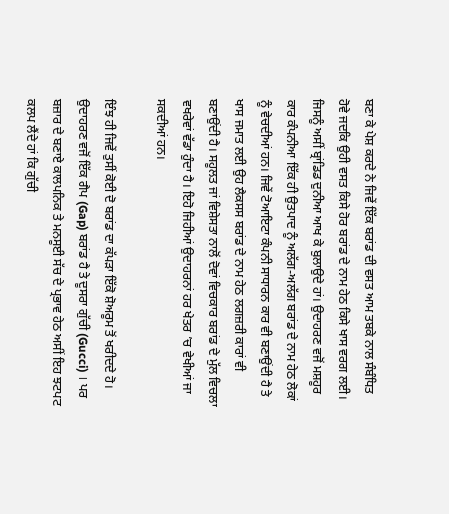ਬਣਾ ਕੇ ਪੇਸ਼ ਕਰਦੇ ਨੇ ਜਿਵੇਂ ਇੱਕ ਬਰਾਂਡ ਦੀ ਵਸਤ ਆਮ ਤਬਕੇ ਨਾਲ ਸੰਬੰਧਿਤ ਹੋਵੇ ਜਦਕਿ ਉਹੀ ਵਸਤ ਕਿਸੇ ਹੋਰ ਬਰਾਂਡ ਦੇ ਨਾਮ ਹੇਠ ਕਿਸੇ ਖਾਸ ਵਰਗ ਲਈ। ਜਿਸਨੂੰ ਅਸੀਂ ਬ੍ਰਾਂਡਿਡ ਦੁਨੀਆ ਆਖ ਕੇ ਬੁਲਾਉਦੇ ਹਾਂ। ਉਦਾਹਰਣ ਵਜੋਂ ਮਸ਼ਹੂਰ ਕਾਰ ਕੰਪਨੀਆ ਇੱਕ ਹੀ ਉਤਪਾਦ ਨੂੰ ਅਲੱਗ-ਅਲੱਗ ਬਰਾਂਡ ਦੇ ਨਾਮ ਹੇਠ ਲੋਕਾਂ ਨੂੰ ਵੇਚਦੀਆਂ ਹਨ। ਜਿਵੇਂ ਟੋਆਇਟਾ ਕੰਪਨੀ ਸਾਧਾਰਨ ਕਾਰ ਵੀ ਬਣਾਉਂਦੀ ਹੈ ਤੇ ਖਾਸ ਜਮਾਤ ਲਈ ਉਹ ਲੈਕਸਸ ਬਰਾਂਡ ਦੇ ਨਾਮ ਹੇਠ ਲਗਜ਼ਰੀ ਕਾਰਾਂ ਵੀ ਬਣਾਉਂਦੀ ਹੈ। ਸਹੂਲਤ ਜਾਂ ਵਿਸ਼ੇਸਤਾ ਨਾਲੋਂ ਦੋਵਾਂ ਵਿਚਕਾਰ ਬਰਾਂਡ ਦੇ ਮੁੱਲ ਵਿਚਲਾ ਵਖਰੇਵਾਂ ਵੱਡਾ ਹੁੰਦਾ ਹੈ। ਇਹੋ ਜਿਹੀਆਂ ਉਦਾਹਰਨਾਂ ਹਰ ਖੇਤਰ ’ਚ ਵੇਖੀਆਂ ਜਾ ਸਕਦੀਆਂ ਹਨ।

ਇੰਝ ਹੀ ਜਿਵੇਂ ਤੁਸੀਂ ਕੋਈ ਦੋ ਬਰਾਂਡ ਦਾ ਕੱਪੜਾ ਇੱਕੋ ਸ਼ੋਅਰੂਮ ਤੋਂ ਖਰੀਦਦੇ ਹੋ। ਉਦਾਹਰਣ ਵਜੋਂ ਇੱਕ ਗੈਪ (Gap) ਬਰਾਂਡ ਹੈ ਤੇ ਦੂਸਰਾ ਗੁੱਚੀ (Gucci) । ਪਰ ਬਜ਼ਾਰ ਦੇ ਬਣਾਏ ਕਾਲਪਨਿਕ ਤੇ ਮਨਸੂਈ ਸੱਚ ਦੇ ਪ੍ਰਭਾਵ ਹੇਠ ਅਸੀਂ ਇਹ ਝਟਪਟ ਕਲਪ ਲੈਂਦੇ ਹਾਂ ਕਿ ਗੁੱਚੀ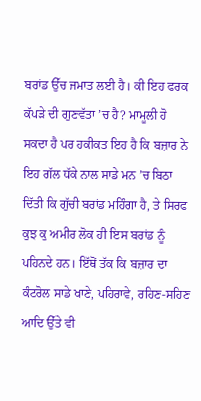ਬਰਾਂਡ ਉੱਚ ਜਮਾਤ ਲਈ ਹੈ। ਕੀ ਇਹ ਫਰਕ ਕੱਪੜੇ ਦੀ ਗੁਣਵੱਤਾ ’ਚ ਹੈ? ਮਾਮੂਲੀ ਹੋ ਸਕਦਾ ਹੈ ਪਰ ਹਕੀਕਤ ਇਹ ਹੈ ਕਿ ਬਜ਼ਾਰ ਨੇ ਇਹ ਗੱਲ ਧੱਕੇ ਨਾਲ ਸਾਡੇ ਮਨ ’ਚ ਬਿਠਾ ਦਿੱਤੀ ਕਿ ਗੁੱਚੀ ਬਰਾਂਡ ਮਹਿੰਗਾ ਹੈ, ਤੇ ਸਿਰਫ ਕੁਝ ਕੁ ਅਮੀਰ ਲੋਕ ਹੀ ਇਸ ਬਰਾਂਡ ਨੂੰ ਪਹਿਨਦੇ ਹਨ। ਇੱਥੋਂ ਤੱਕ ਕਿ ਬਜ਼ਾਰ ਦਾ ਕੰਟਰੋਲ ਸਾਡੇ ਖਾਣੇ, ਪਹਿਰਾਵੇ, ਰਹਿਣ-ਸਹਿਣ ਆਦਿ ਉੱਤੇ ਵੀ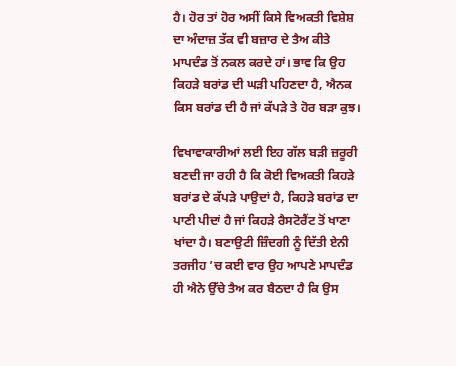ਹੈ। ਹੋਰ ਤਾਂ ਹੋਰ ਅਸੀਂ ਕਿਸੇ ਵਿਅਕਤੀ ਵਿਸ਼ੇਸ਼ ਦਾ ਅੰਦਾਜ਼ ਤੱਕ ਵੀ ਬਜ਼ਾਰ ਦੇ ਤੈਅ ਕੀਤੇ ਮਾਪਦੰਡ ਤੋਂ ਨਕਲ ਕਰਦੇ ਹਾਂ। ਭਾਵ ਕਿ ਉਹ ਕਿਹੜੇ ਬਰਾਂਡ ਦੀ ਘੜੀ ਪਹਿਣਦਾ ਹੈ, ਐਨਕ ਕਿਸ ਬਰਾਂਡ ਦੀ ਹੈ ਜਾਂ ਕੱਪੜੇ ਤੇ ਹੋਰ ਬੜਾ ਕੁਝ।

ਵਿਖਾਵਾਕਾਰੀਆਂ ਲਈ ਇਹ ਗੱਲ ਬੜੀ ਜ਼ਰੂਰੀ ਬਣਦੀ ਜਾ ਰਹੀ ਹੈ ਕਿ ਕੋਈ ਵਿਅਕਤੀ ਕਿਹੜੇ ਬਰਾਂਡ ਦੇ ਕੱਪੜੇ ਪਾਉਦਾਂ ਹੈ, ਕਿਹੜੇ ਬਰਾਂਡ ਦਾ ਪਾਣੀ ਪੀਦਾਂ ਹੈ ਜਾਂ ਕਿਹੜੇ ਰੈਸਟੋਰੈਂਟ ਤੋਂ ਖਾਣਾ ਖਾਂਦਾ ਹੈ। ਬਣਾਉਟੀ ਜ਼ਿੰਦਗੀ ਨੂੰ ਦਿੱਤੀ ਏਨੀ ਤਰਜੀਹ ’ਚ ਕਈ ਵਾਰ ਉਹ ਆਪਣੇ ਮਾਪਦੰਡ ਹੀ ਐਨੇ ਉੱਚੇ ਤੈਅ ਕਰ ਬੈਠਦਾ ਹੈ ਕਿ ਉਸ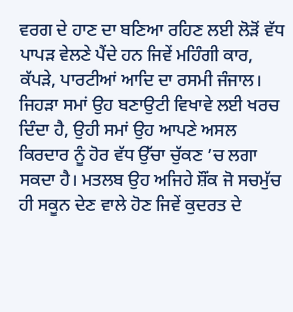ਵਰਗ ਦੇ ਹਾਣ ਦਾ ਬਣਿਆ ਰਹਿਣ ਲਈ ਲੋੜੋਂ ਵੱਧ ਪਾਪੜ ਵੇਲਣੇ ਪੈਂਦੇ ਹਨ ਜਿਵੇਂ ਮਹਿੰਗੀ ਕਾਰ, ਕੱਪੜੇ, ਪਾਰਟੀਆਂ ਆਦਿ ਦਾ ਰਸਮੀ ਜੰਜਾਲ। ਜਿਹੜਾ ਸਮਾਂ ਉਹ ਬਣਾਉਟੀ ਵਿਖਾਵੇ ਲਈ ਖਰਚ ਦਿੰਦਾ ਹੈ, ਉਹੀ ਸਮਾਂ ਉਹ ਆਪਣੇ ਅਸਲ ਕਿਰਦਾਰ ਨੂੰ ਹੋਰ ਵੱਧ ਉੱਚਾ ਚੁੱਕਣ ’ਚ ਲਗਾ ਸਕਦਾ ਹੈ। ਮਤਲਬ ਉਹ ਅਜਿਹੇ ਸ਼ੌਂਕ ਜੋ ਸਚਮੁੱਚ ਹੀ ਸਕੂਨ ਦੇਣ ਵਾਲੇ ਹੋਣ ਜਿਵੇਂ ਕੁਦਰਤ ਦੇ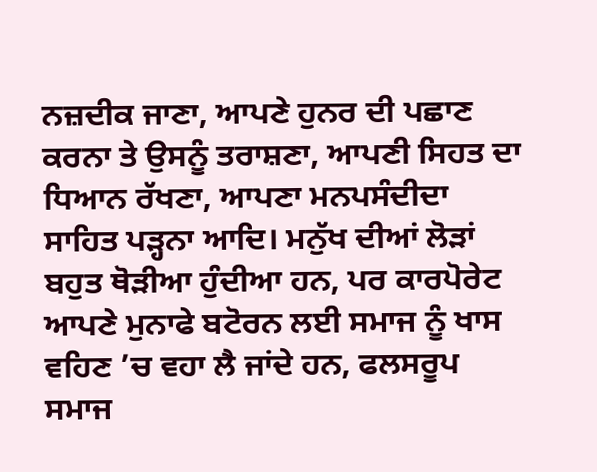ਨਜ਼ਦੀਕ ਜਾਣਾ, ਆਪਣੇ ਹੁਨਰ ਦੀ ਪਛਾਣ ਕਰਨਾ ਤੇ ਉਸਨੂੰ ਤਰਾਸ਼ਣਾ, ਆਪਣੀ ਸਿਹਤ ਦਾ ਧਿਆਨ ਰੱਖਣਾ, ਆਪਣਾ ਮਨਪਸੰਦੀਦਾ ਸਾਹਿਤ ਪੜ੍ਹਨਾ ਆਦਿ। ਮਨੁੱਖ ਦੀਆਂ ਲੋੜਾਂ ਬਹੁਤ ਥੋੜੀਆ ਹੁੰਦੀਆ ਹਨ, ਪਰ ਕਾਰਪੋਰੇਟ ਆਪਣੇ ਮੁਨਾਫੇ ਬਟੋਰਨ ਲਈ ਸਮਾਜ ਨੂੰ ਖਾਸ ਵਹਿਣ ’ਚ ਵਹਾ ਲੈ ਜਾਂਦੇ ਹਨ, ਫਲਸਰੂਪ ਸਮਾਜ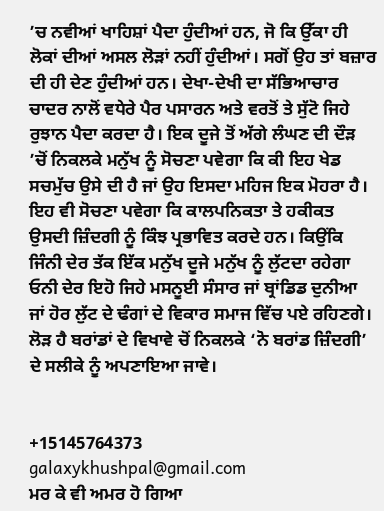’ਚ ਨਵੀਆਂ ਖਾਹਿਸ਼ਾਂ ਪੈਦਾ ਹੁੰਦੀਆਂ ਹਨ, ਜੋ ਕਿ ਉੱਕਾ ਹੀ ਲੋਕਾਂ ਦੀਆਂ ਅਸਲ ਲੋੜਾਂ ਨਹੀਂ ਹੁੰਦੀਆਂ। ਸਗੋਂ ਉਹ ਤਾਂ ਬਜ਼ਾਰ ਦੀ ਹੀ ਦੇਣ ਹੁੰਦੀਆਂ ਹਨ। ਦੇਖਾ-ਦੇਖੀ ਦਾ ਸੱਭਿਆਚਾਰ ਚਾਦਰ ਨਾਲੋਂ ਵਧੇਰੇ ਪੈਰ ਪਸਾਰਨ ਅਤੇ ਵਰਤੋਂ ਤੇ ਸੁੱਟੋ ਜਿਹੇ ਰੁਝਾਨ ਪੈਦਾ ਕਰਦਾ ਹੈ। ਇਕ ਦੂਜੇ ਤੋਂ ਅੱਗੇ ਲੰਘਣ ਦੀ ਦੌੜ ’ਚੋਂ ਨਿਕਲਕੇ ਮਨੁੱਖ ਨੂੰ ਸੋਚਣਾ ਪਵੇਗਾ ਕਿ ਕੀ ਇਹ ਖੇਡ ਸਚਮੁੱਚ ਉਸੇ ਦੀ ਹੈ ਜਾਂ ਉਹ ਇਸਦਾ ਮਹਿਜ ਇਕ ਮੋਹਰਾ ਹੈ। ਇਹ ਵੀ ਸੋਚਣਾ ਪਵੇਗਾ ਕਿ ਕਾਲਪਨਿਕਤਾ ਤੇ ਹਕੀਕਤ ਉਸਦੀ ਜ਼ਿੰਦਗੀ ਨੂੰ ਕਿੰਝ ਪ੍ਰਭਾਵਿਤ ਕਰਦੇ ਹਨ। ਕਿਉਂਕਿ ਜਿੰਨੀ ਦੇਰ ਤੱਕ ਇੱਕ ਮਨੁੱਖ ਦੂਜੇ ਮਨੁੱਖ ਨੂੰ ਲੁੱਟਦਾ ਰਹੇਗਾ ਓਨੀ ਦੇਰ ਇਹੋ ਜਿਹੇ ਮਸਨੂਈ ਸੰਸਾਰ ਜਾਂ ਬ੍ਰਾਂਡਿਡ ਦੁਨੀਆ ਜਾਂ ਹੋਰ ਲੁੱਟ ਦੇ ਢੰਗਾਂ ਦੇ ਵਿਕਾਰ ਸਮਾਜ ਵਿੱਚ ਪਏ ਰਹਿਣਗੇ। ਲੋੜ ਹੈ ਬਰਾਂਡਾਂ ਦੇ ਵਿਖਾਵੇ ਚੋਂ ਨਿਕਲਕੇ ‘ਨੋ ਬਰਾਂਡ ਜ਼ਿੰਦਗੀ’ ਦੇ ਸਲੀਕੇ ਨੂੰ ਅਪਣਾਇਆ ਜਾਵੇ।


+15145764373
galaxykhushpal@gmail.com
ਮਰ ਕੇ ਵੀ ਅਮਰ ਹੋ ਗਿਆ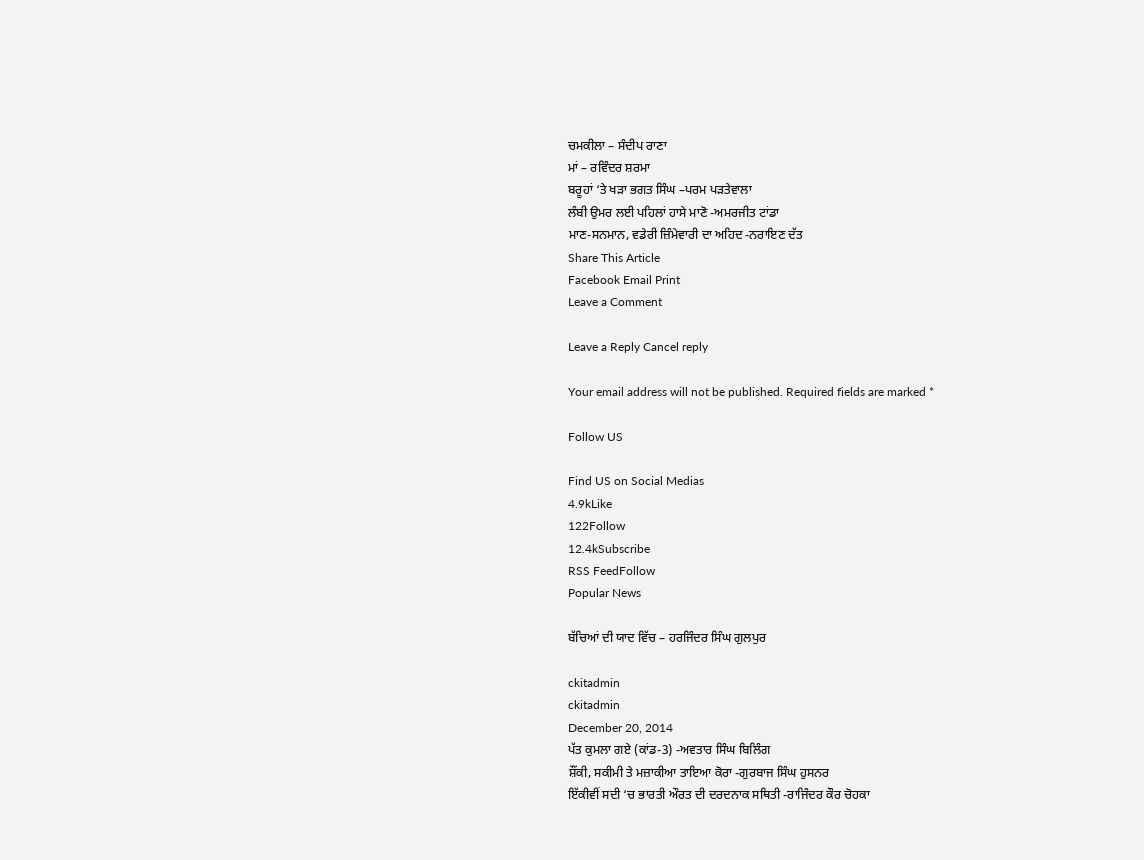ਚਮਕੀਲਾ – ਸੰਦੀਪ ਰਾਣਾ
ਮਾਂ – ਰਵਿੰਦਰ ਸ਼ਰਮਾ
ਬਰੂਹਾਂ ‘ਤੇ ਖੜਾ ਭਗਤ ਸਿੰਘ –ਪਰਮ ਪੜਤੇਵਾਲਾ
ਲੰਬੀ ਉਮਰ ਲਈ ਪਹਿਲਾਂ ਹਾਸੇ ਮਾਣੋ -ਅਮਰਜੀਤ ਟਾਂਡਾ
ਮਾਣ-ਸਨਮਾਨ, ਵਡੇਰੀ ਜ਼ਿੰਮੇਵਾਰੀ ਦਾ ਅਹਿਦ -ਨਰਾਇਣ ਦੱਤ
Share This Article
Facebook Email Print
Leave a Comment

Leave a Reply Cancel reply

Your email address will not be published. Required fields are marked *

Follow US

Find US on Social Medias
4.9kLike
122Follow
12.4kSubscribe
RSS FeedFollow
Popular News

ਬੱਚਿਆਂ ਦੀ ਯਾਦ ਵਿੱਚ – ਹਰਜਿੰਦਰ ਸਿੰਘ ਗੁਲਪੁਰ

ckitadmin
ckitadmin
December 20, 2014
ਪੱਤ ਕੁਮਲਾ ਗਏ (ਕਾਂਡ-3) -ਅਵਤਾਰ ਸਿੰਘ ਬਿਲਿੰਗ
ਸ਼ੌਂਕੀ, ਸਕੀਮੀ ਤੇ ਮਜ਼ਾਕੀਆ ਤਾਇਆ ਕੋਰਾ -ਗੁਰਬਾਜ ਸਿੰਘ ਹੁਸਨਰ
ਇੱਕੀਵੀਂ ਸਦੀ ‘ਚ ਭਾਰਤੀ ਔਰਤ ਦੀ ਦਰਦਨਾਕ ਸਥਿਤੀ -ਰਾਜਿੰਦਰ ਕੌਰ ਚੋਹਕਾ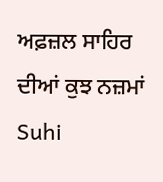ਅਫ਼ਜ਼ਲ ਸਾਹਿਰ ਦੀਆਂ ਕੁਝ ਨਜ਼ਮਾਂ
Suhi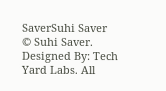SaverSuhi Saver
© Suhi Saver. Designed By: Tech Yard Labs. All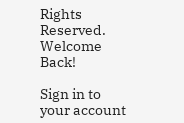Rights Reserved.
Welcome Back!

Sign in to your account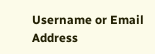Username or Email Address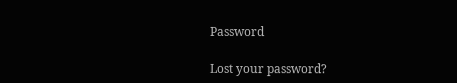Password

Lost your password?